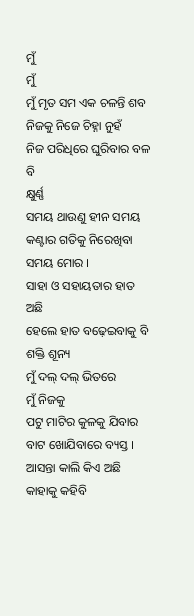ମୁଁ
ମୁଁ
ମୁଁ ମୃତ ସମ ଏକ ଚଳନ୍ତି ଶବ
ନିଜକୁ ନିଜେ ଚିହ୍ନା ନୁହଁ
ନିଜ ପରିଧିରେ ଘୁରିବାର ବଳ ବି
କ୍ଷୁର୍ଣ୍ଣ
ସମୟ ଥାଉଣୁ ହୀନ ସମୟ
କଣ୍ଟାର ଗତିକୁ ନିରେଖିବା ସମୟ ମୋର ।
ସାହା ଓ ସହାୟତାର ହାତ ଅଛି
ହେଲେ ହାତ ବଢ଼େଇବାକୁ ବି ଶକ୍ତି ଶୂନ୍ୟ
ମୁଁ ଦଲ୍ ଦଲ୍ ଭିତରେ
ମୁଁ ନିଜକୁ
ପଟୁ ମାଟିର କୁଳକୁ ଯିବାର ବାଟ ଖୋଯିବାରେ ବ୍ୟସ୍ତ ।
ଆସନ୍ତା କାଲି କିଏ ଅଛି
କାହାକୁ କହିବି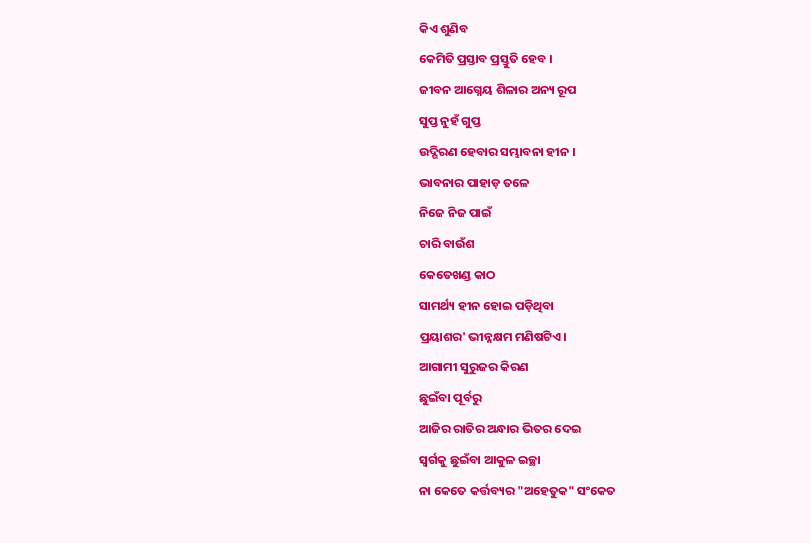କିଏ ଶୁଣିବ
କେମିତି ପ୍ରସ୍ତାବ ପ୍ରସ୍ତୁତି ହେବ ।
ଜୀବନ ଆଗ୍ନେୟ ଶିଳାର ଅନ୍ୟ ରୂପ
ସୁପ୍ତ ନୁହଁ ଗୁପ୍ତ
ଉଦ୍ଗିରଣ ହେବାର ସମ୍ଭାବନା ହୀନ ।
ଭାବନାର ପାହାଡ଼ ତଳେ
ନିଜେ ନିଜ ପାଇଁ
ଚାରି ବାଉଁଶ
କେତେଖଣ୍ଡ କାଠ
ସାମର୍ଥ୍ୟ ହୀନ ହୋଇ ପଡ଼ିଥିବା
ପ୍ରୟାଶର' ଭୀନ୍ନକ୍ଷମ ମଣିଷଟିଏ ।
ଆଗାମୀ ସୁରୁଜର କିରଣ
ଛୁଇଁବା ପୂର୍ବରୁ
ଆଜିର ରାତିର ଅନ୍ଧାର ଭିତର ଦେଇ
ସ୍ୱର୍ଗକୁ ଛୁଇଁବା ଆକୁଳ ଇଚ୍ଛା
ନା କେତେ କର୍ତ୍ତବ୍ୟର "ଅହେତୁକ" ସଂକେତ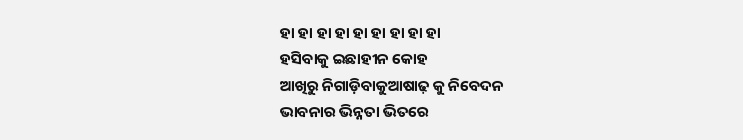ହା ହା ହା ହା ହା ହା ହା ହା ହା
ହସିବାକୁ ଇଛାହୀନ କୋହ
ଆଖିରୁ ନିଗାଡ଼ିବାକୁଆଷାଢ଼ କୁ ନିବେଦନ
ଭାବନାର ଭିନ୍ନତା ଭିତରେ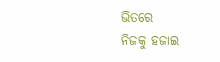ଭିତରେ
ନିଜକୁ ହଜାଇ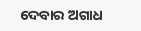ଦେବାର ଅଗାଧ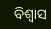ବିଶ୍ୱାସ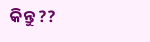କିନ୍ତୁ ??